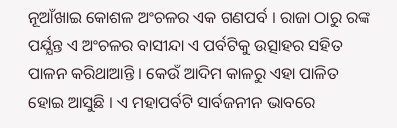ନୂଆଁଖାଇ କୋଶଳ ଅଂଚଳର ଏକ ଗଣପର୍ବ । ରାଜା ଠାରୁ ରଙ୍କ ପର୍ଯ୍ଯନ୍ତ ଏ ଅଂଚଳର ବାସୀନ୍ଦା ଏ ପର୍ବଟିକୁ ଉତ୍ସାହର ସହିତ ପାଳନ କରିଥାଆନ୍ତି । କେଉଁ ଆଦିମ କାଳରୁ ଏହା ପାଳିତ ହୋଇ ଆସୁଛି । ଏ ମହାପର୍ବଟି ସାର୍ବଜନୀନ ଭାବରେ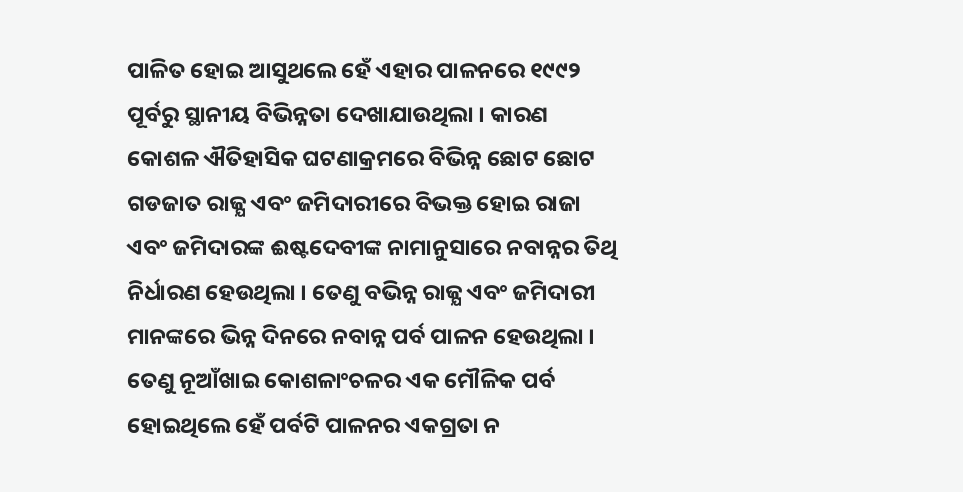ପାଳିତ ହୋଇ ଆସୁଥଲେ ହେଁ ଏହାର ପାଳନରେ ୧୯୯୨ ପୂର୍ବରୁ ସ୍ଥାନୀୟ ବିଭିନ୍ନତା ଦେଖାଯାଉଥିଲା । କାରଣ କୋଶଳ ଐତିହାସିକ ଘଟଣାକ୍ରମରେ ବିଭିନ୍ନ ଛୋଟ ଛୋଟ ଗଡଜାତ ରାଜ୍ଯ ଏବଂ ଜମିଦାରୀରେ ବିଭକ୍ତ ହୋଇ ରାଜା ଏବଂ ଜମିଦାରଙ୍କ ଈଷ୍ଟଦେବୀଙ୍କ ନାମାନୁସାରେ ନବାନ୍ନର ତିଥି ନିର୍ଧାରଣ ହେଉଥିଲା । ତେଣୁ ବଭିନ୍ନ ରାଜ୍ଯ ଏବଂ ଜମିଦାରୀ ମାନଙ୍କରେ ଭିନ୍ନ ଦିନରେ ନବାନ୍ନ ପର୍ବ ପାଳନ ହେଉଥିଲା । ତେଣୁ ନୂଆଁଖାଇ କୋଶଳାଂଚଳର ଏକ ମୌଳିକ ପର୍ବ ହୋଇଥିଲେ ହେଁ ପର୍ବଟି ପାଳନର ଏକଗ୍ରତା ନ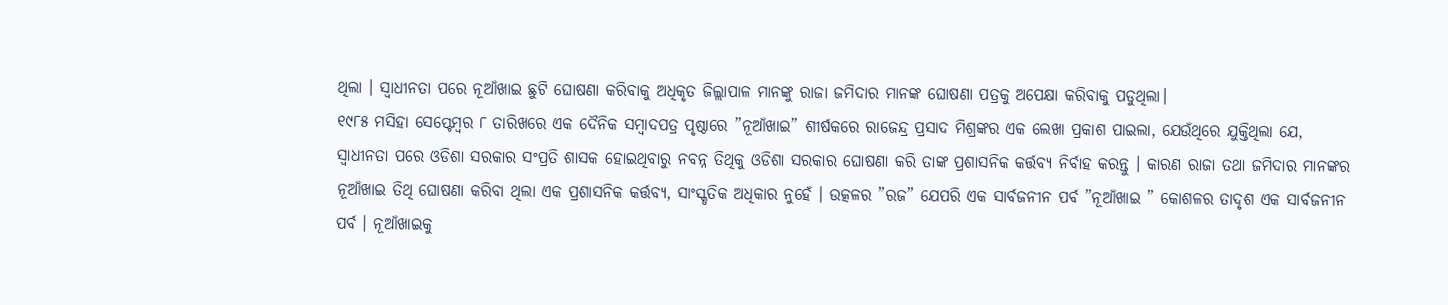ଥିଲା । ସ୍ବାଧୀନତା ପରେ ନୂଆଁଖାଇ ଛୁଟି ଘୋଷଣା କରିବାକୁ ଅଧିକୃତ ଜିଲ୍ଲାପାଳ ମାନଙ୍କୁ ରାଜା ଜମିଦାର ମାନଙ୍କ ଘୋଷଣା ପତ୍ରକୁ ଅପେକ୍ଷା କରିବାକୁ ପଡୁଥିଲା।
୧୯୮୫ ମସିହା ସେପ୍ଟେମ୍ବର ୮ ତାରିଖରେ ଏକ ଦୈନିକ ସମ୍ବାଦପତ୍ର ପୃଷ୍ଠାରେ ”ନୂଆଁଖାଇ” ଶୀର୍ଷକରେ ରାଜେନ୍ଦ୍ର ପ୍ରସାଦ ମିଶ୍ରଙ୍କର ଏକ ଲେଖା ପ୍ରକାଶ ପାଇଲା, ଯେଉଁଥିରେ ଯୁକ୍ତିଥିଲା ଯେ, ସ୍ବାଧୀନତା ପରେ ଓଡିଶା ସରକାର ସଂପ୍ରତି ଶାସକ ହୋଇଥିବାରୁ ନବନ୍ନ ତିଥିକୁ ଓଡିଶା ସରକାର ଘୋଷଣା କରି ତାଙ୍କ ପ୍ରଶାସନିକ କର୍ତ୍ତବ୍ଯ ନିର୍ବାହ କରନ୍ତୁ । କାରଣ ରାଜା ତଥା ଜମିଦାର ମାନଙ୍କର ନୂଆଁଖାଇ ତିଥି ଘୋଷଣା କରିବା ଥିଲା ଏକ ପ୍ରଶାସନିକ କର୍ତ୍ତବ୍ଯ, ସାଂସ୍କୃତିକ ଅଧିକାର ନୁହେଁ । ଉତ୍କଳର ”ରଜ” ଯେପରି ଏକ ସାର୍ବଜନୀନ ପର୍ବ ”ନୂଆଁଖାଇ ” କୋଶଳର ତାଦୃଶ ଏକ ସାର୍ବଜନୀନ ପର୍ବ । ନୂଆଁଖାଇକୁ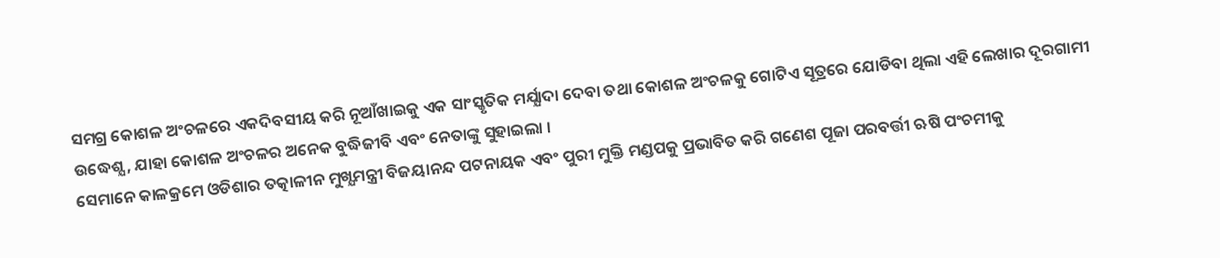ସମଗ୍ର କୋଶଳ ଅଂଚଳରେ ଏକଦିବସୀୟ କରି ନୂଆଁଖାଇକୁ ଏକ ସାଂସ୍କୃତିକ ମର୍ଯ୍ଯାଦା ଦେବା ତଥା କୋଶଳ ଅଂଚଳକୁ ଗୋଟିଏ ସୂତ୍ରରେ ଯୋଡିବା ଥିଲା ଏହି ଲେଖାର ଦୂରଗାମୀ ଉଦ୍ଧେଶ୍ଯ, ଯାହା କୋଶଳ ଅଂଚଳର ଅନେକ ବୁଦ୍ଧିଜୀବି ଏବଂ ନେତାଙ୍କୁ ସୁହାଇଲା ।
ସେମାନେ କାଳକ୍ରମେ ଓଡିଶାର ତତ୍କାଳୀନ ମୁଖ୍ଯମନ୍ତ୍ରୀ ବିଜୟାନନ୍ଦ ପଟନାୟକ ଏବଂ ପୁରୀ ମୁକ୍ତି ମଣ୍ଡପକୁ ପ୍ରଭାବିତ କରି ଗଣେଶ ପୂଜା ପରବର୍ତ୍ତୀ ଋଷି ପଂଚମୀକୁ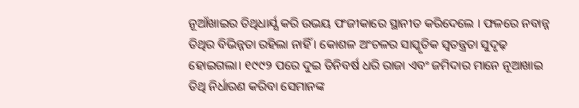ନୂଆଁଖାଇର ତିଥିଧାର୍ଯ୍ଯ କରି ଉଭୟ ପଂଜୀକାରେ ସ୍ଥାନୀତ କରିଦେଲେ । ଫଳରେ ନବାନ୍ନ ତିଥିର ବିଭିନ୍ନତା ରହିଲା ନାହିଁ । କୋଶଳ ଅଂଚଳର ସାସ୍କୃତିକ ସ୍ବତନ୍ତ୍ରତା ସୁଦୃଢ଼ ହୋଇଗଲା। ୧୯୯୨ ପରେ ଦୁଇ ତିନିବର୍ଷ ଧରି ରାଜା ଏବଂ ଜମିଦାର ମାନେ ନୂଆଖାଇ ତିଥି ନିର୍ଧାରଣ କରିବା ସେମାନଙ୍କ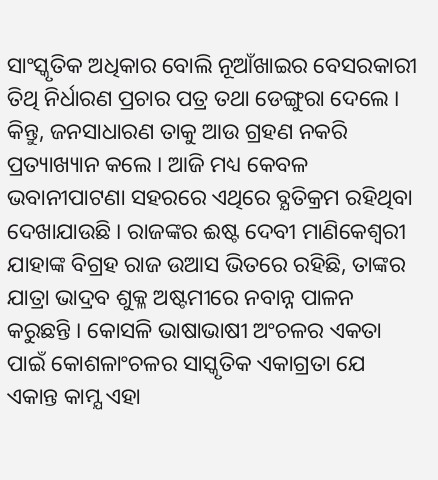ସାଂସ୍କୃତିକ ଅଧିକାର ବୋଲି ନୂଆଁଖାଇର ବେସରକାରୀ ତିଥି ନିର୍ଧାରଣ ପ୍ରଚାର ପତ୍ର ତଥା ଡେଙ୍ଗୁରା ଦେଲେ । କିନ୍ତୁ, ଜନସାଧାରଣ ତାକୁ ଆଉ ଗ୍ରହଣ ନକରି ପ୍ରତ୍ୟାଖ୍ୟାନ କଲେ । ଆଜି ମଧ୍ୟ କେବଳ ଭବାନୀପାଟଣା ସହରରେ ଏଥିରେ ବ୍ଯତିକ୍ରମ ରହିଥିବା ଦେଖାଯାଉଛି । ରାଜଙ୍କର ଈଷ୍ଟ ଦେବୀ ମାଣିକେଶ୍ବରୀ ଯାହାଙ୍କ ବିଗ୍ରହ ରାଜ ଉଆସ ଭିତରେ ରହିଛି, ତାଙ୍କର ଯାତ୍ରା ଭାଦ୍ରବ ଶୁକ୍ଳ ଅଷ୍ଟମୀରେ ନବାନ୍ନ ପାଳନ କରୁଛନ୍ତି । କୋସଳି ଭାଷାଭାଷୀ ଅଂଚଳର ଏକତା ପାଇଁ କୋଶଳାଂଚଳର ସାସ୍କୃତିକ ଏକାଗ୍ରତା ଯେ ଏକାନ୍ତ କାମ୍ଯ ଏହା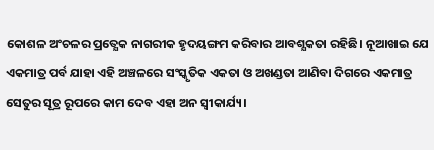କୋଶଳ ଅଂଚଳର ପ୍ରତ୍ଯେକ ନାଗରୀକ ହୃଦୟଙ୍ଗମ କରିବାର ଆବଶ୍ଯକତା ରହିଛି। ନୂଆଖାଇ ଯେ ଏକମାତ୍ର ପର୍ବ ଯାହା ଏହି ଅଞ୍ଚଳରେ ସଂସ୍କୃତିକ ଏକତା ଓ ଅଖଣ୍ଡତା ଆଣିବା ଦିଗରେ ଏକମାତ୍ର ସେତୁର ସୂତ୍ର ରୂପରେ କାମ ଦେବ ଏହା ଅନ ସ୍ଵୀକାର୍ଯ୍ୟ।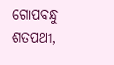ଗୋପବନ୍ଧୁ ଶତପଥୀ,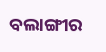ବଲାଙ୍ଗୀର